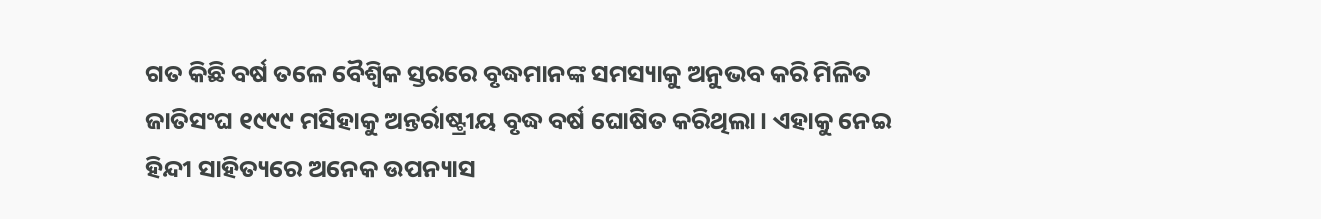ଗତ କିଛି ବର୍ଷ ତଳେ ବୈଶ୍ବିକ ସ୍ତରରେ ବୃଦ୍ଧମାନଙ୍କ ସମସ୍ୟାକୁ ଅନୁଭବ କରି ମିଳିତ ଜାତିସଂଘ ୧୯୯୯ ମସିହାକୁ ଅନ୍ତର୍ରାଷ୍ଟ୍ରୀୟ ବୃଦ୍ଧ ବର୍ଷ ଘୋଷିତ କରିଥିଲା। ଏହାକୁ ନେଇ ହିନ୍ଦୀ ସାହିତ୍ୟରେ ଅନେକ ଉପନ୍ୟାସ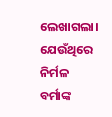ଲେଖାଗଲା। ଯେଉଁଥିରେ ନିର୍ମଳ ବର୍ମାଙ୍କ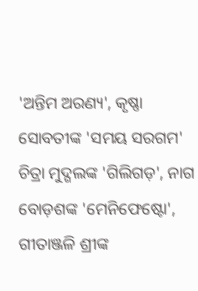'ଅନ୍ତିମ ଅରଣ୍ୟ', କୃଷ୍ଣା ସୋବତୀଙ୍କ 'ସମୟ ସରଗମ' ଚିତ୍ରା ମୁଦ୍ଗଲଙ୍କ 'ଗିଲିଗଡ଼', ନାଗ ବୋଡ଼ଶଙ୍କ 'ମେନିଫେଷ୍ଟୋ', ଗୀତାଞ୍ଜଳି ଶ୍ରୀଙ୍କ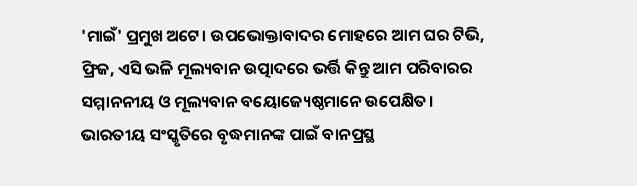'ମାଇଁ' ପ୍ରମୁଖ ଅଟେ। ଉପଭୋକ୍ତାବାଦର ମୋହରେ ଆମ ଘର ଟିଭି, ଫ୍ରିଜ, ଏସି ଭଳି ମୂଲ୍ୟବାନ ଉତ୍ପାଦରେ ଭର୍ତ୍ତି କିନ୍ତୁ ଆମ ପରିବାରର ସମ୍ମାନନୀୟ ଓ ମୂଲ୍ୟବାନ ବୟୋଜ୍ୟେଷ୍ଠମାନେ ଉପେକ୍ଷିତ। ଭାରତୀୟ ସଂସ୍କୃତିରେ ବୃଦ୍ଧମାନଙ୍କ ପାଇଁ ବାନପ୍ରସ୍ଥ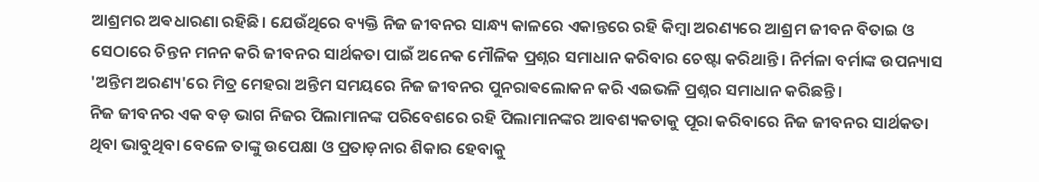ଆଶ୍ରମର ଅଵଧାରଣା ରହିଛି। ଯେଉଁଥିରେ ବ୍ୟକ୍ତି ନିଜ ଜୀବନର ସାନ୍ଧ୍ୟ କାଳରେ ଏକାନ୍ତରେ ରହି କିମ୍ବା ଅରଣ୍ୟରେ ଆଶ୍ରମ ଜୀବନ ବିତାଇ ଓ ସେଠାରେ ଚିନ୍ତନ ମନନ କରି ଜୀବନର ସାର୍ଥକତା ପାଇଁ ଅନେକ ମୌଳିକ ପ୍ରଶ୍ନର ସମାଧାନ କରିବାର ଚେଷ୍ଟା କରିଥାନ୍ତି। ନିର୍ମଳା ବର୍ମାଙ୍କ ଉପନ୍ୟାସ 'ଅନ୍ତିମ ଅରଣ୍ୟ'ରେ ମିତ୍ର ମେହରା ଅନ୍ତିମ ସମୟରେ ନିଜ ଜୀବନର ପୁନରାଵଲୋକନ କରି ଏଇଭଳି ପ୍ରଶ୍ନର ସମାଧାନ କରିଛନ୍ତି।
ନିଜ ଜୀବନର ଏକ ବଡ଼ ଭାଗ ନିଜର ପିଲାମାନଙ୍କ ପରିବେଶରେ ରହି ପିଲାମାନଙ୍କର ଆବଶ୍ୟକତାକୁ ପୂରା କରିବାରେ ନିଜ ଜୀବନର ସାର୍ଥକତା ଥିବା ଭାବୁଥିବା ବେଳେ ତାଙ୍କୁ ଉପେକ୍ଷା ଓ ପ୍ରତାଡ଼ନାର ଶିକାର ହେବାକୁ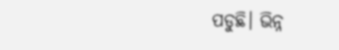ପଡୁଛି। ଭିନ୍ନ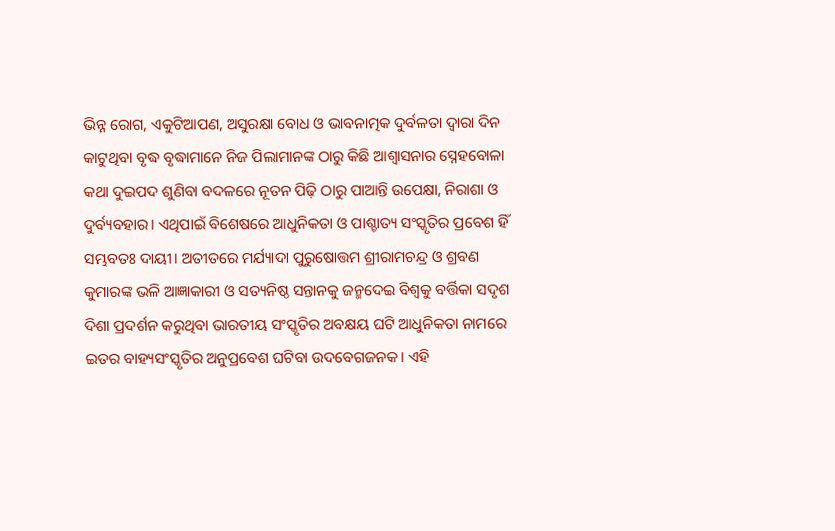ଭିନ୍ନ ରୋଗ, ଏକୁଟିଆପଣ, ଅସୁରକ୍ଷା ବୋଧ ଓ ଭାବନାତ୍ମକ ଦୁର୍ବଳତା ଦ୍ୱାରା ଦିନ କାଟୁଥିବା ବୃଦ୍ଧ ବୃଦ୍ଧାମାନେ ନିଜ ପିଲାମାନଙ୍କ ଠାରୁ କିଛି ଆଶ୍ୱାସନାର ସ୍ନେହବୋଳା କଥା ଦୁଇପଦ ଶୁଣିବା ବଦଳରେ ନୂତନ ପିଢ଼ି ଠାରୁ ପାଆନ୍ତି ଉପେକ୍ଷା, ନିରାଶା ଓ ଦୁର୍ବ୍ୟବହାର। ଏଥିପାଇଁ ବିଶେଷରେ ଆଧୁନିକତା ଓ ପାଶ୍ଚାତ୍ୟ ସଂସ୍କୃତିର ପ୍ରବେଶ ହିଁ ସମ୍ଭବତଃ ଦାୟୀ। ଅତୀତରେ ମର୍ଯ୍ୟାଦା ପୁରୁଷୋତ୍ତମ ଶ୍ରୀରାମଚନ୍ଦ୍ର ଓ ଶ୍ରବଣ କୁମାରଙ୍କ ଭଳି ଆଜ୍ଞାକାରୀ ଓ ସତ୍ୟନିଷ୍ଠ ସନ୍ତାନକୁ ଜନ୍ମଦେଇ ବିଶ୍ବକୁ ବର୍ତ୍ତିକା ସଦୃଶ ଦିଶା ପ୍ରଦର୍ଶନ କରୁଥିବା ଭାରତୀୟ ସଂସ୍କୃତିର ଅବକ୍ଷୟ ଘଟି ଆଧୁନିକତା ନାମରେ ଇତର ବାହ୍ୟସଂସ୍କୃତିର ଅନୁପ୍ରବେଶ ଘଟିବା ଉଦବେଗଜନକ। ଏହି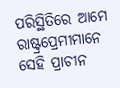ପରିସ୍ଥିତିରେ ଆମେ ରାଷ୍ଟ୍ରପ୍ରେମୀମାନେ ସେହି ପ୍ରାଚୀନ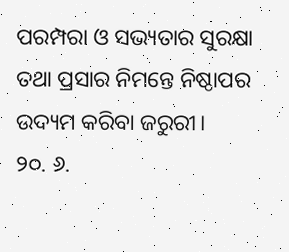ପରମ୍ପରା ଓ ସଭ୍ୟତାର ସୁରକ୍ଷା ତଥା ପ୍ରସାର ନିମନ୍ତେ ନିଷ୍ଠାପର ଉଦ୍ୟମ କରିବା ଜରୁରୀ।
୨୦. ୬.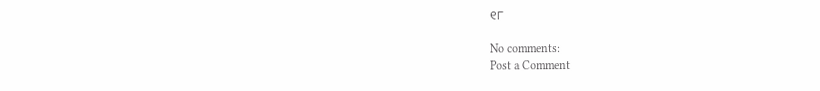୧୮

No comments:
Post a Comment